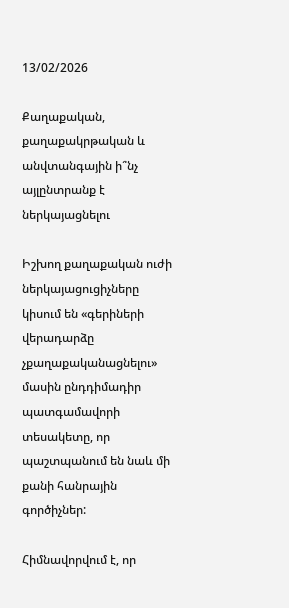13/02/2026

Քաղաքական, քաղաքակրթական և անվտանգային ի՞նչ այլընտրանք է ներկայացնելու

Իշխող քաղաքական ուժի ներկայացուցիչները կիսում են «գերիների վերադարձը չքաղաքականացնելու» մասին ընդդիմադիր պատգամավորի տեսակետը, որ պաշտպանում են նաև մի քանի հանրային գործիչներ:

Հիմնավորվում է, որ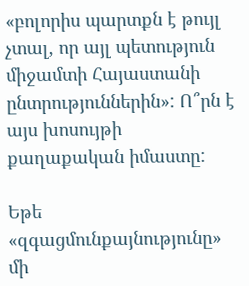«բոլորիս պարտքն է թույլ չտալ, որ այլ պետություն միջամտի Հայաստանի ընտրություններին»: Ո՞րն է այս խոսույթի քաղաքական իմաստը:

Եթե «զգացմունքայնությունը» մի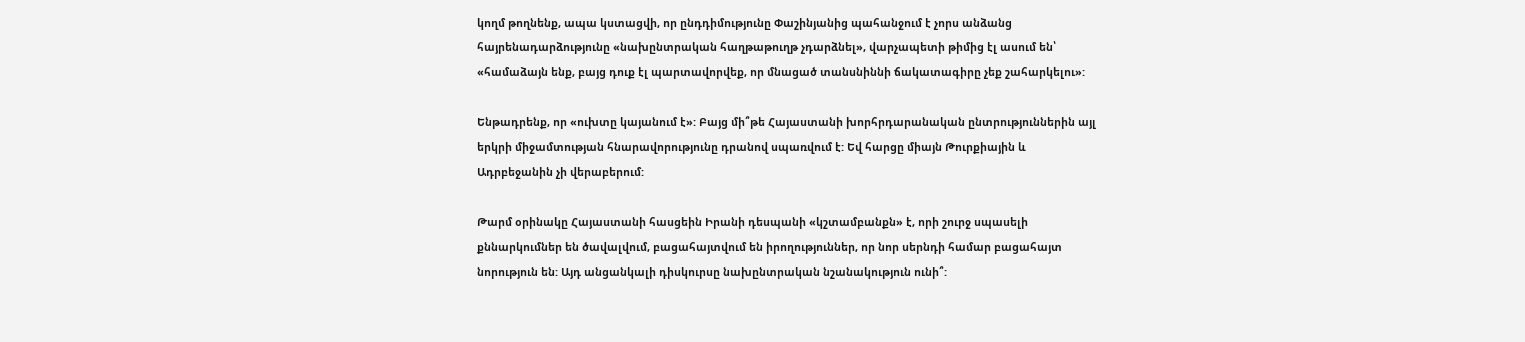կողմ թողնենք, ապա կստացվի, որ ընդդիմությունը Փաշինյանից պահանջում է չորս անձանց հայրենադարձությունը «նախընտրական հաղթաթուղթ չդարձնել», վարչապետի թիմից էլ ասում են՝ «համաձայն ենք, բայց դուք էլ պարտավորվեք, որ մնացած տանսնիննի ճակատագիրը չեք շահարկելու»:

Ենթադրենք, որ «ուխտը կայանում է»: Բայց մի՞թե Հայաստանի խորհրդարանական ընտրություններին այլ երկրի միջամտության հնարավորությունը դրանով սպառվում է: Եվ հարցը միայն Թուրքիային և Ադրբեջանին չի վերաբերում:

Թարմ օրինակը Հայաստանի հասցեին Իրանի դեսպանի «կշտամբանքն» է, որի շուրջ սպասելի քննարկումներ են ծավալվում, բացահայտվում են իրողություններ, որ նոր սերնդի համար բացահայտ նորություն են: Այդ անցանկալի դիսկուրսը նախընտրական նշանակություն ունի՞: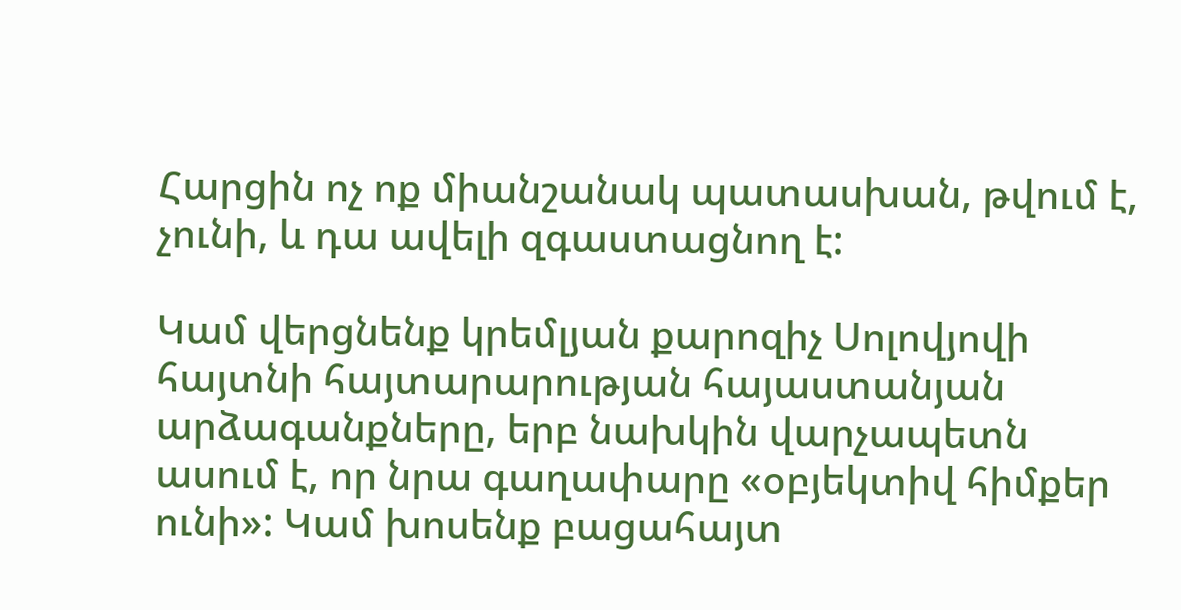Հարցին ոչ ոք միանշանակ պատասխան, թվում է, չունի, և դա ավելի զգաստացնող է:

Կամ վերցնենք կրեմլյան քարոզիչ Սոլովյովի հայտնի հայտարարության հայաստանյան արձագանքները, երբ նախկին վարչապետն ասում է, որ նրա գաղափարը «օբյեկտիվ հիմքեր ունի»: Կամ խոսենք բացահայտ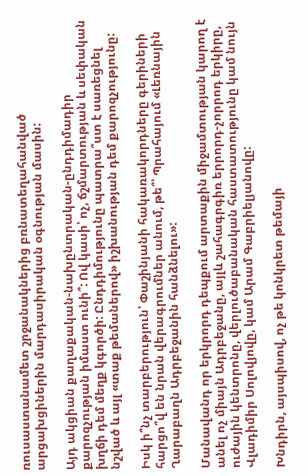ռուսաստանամետ շրջանակներից բռնատեղահանված արցախցիներին մարդասիրական օգնության մասին:

Այդ ակցիան քաղաքական-նախընտրական-ընդդիմադիր քարոզչության իմաստ ունի՞: Ով կասի՝ ոչ, ճշմարտության և սեփական խղճի դեմ մեղք կգործի: Ընդդիմությունը պատրա՞ստ է սառեցնել նշված և այլ «տաք թեմաներով» իշխանության դեմ քարոզչությունը:

Իսկ ի՞նչ տարբերություն՝ Փաշինյանի հակառակորդները գերիների հարցո՞վ են նրան վերագրումներ անում, թե՞՝ Պրահայում «Լեռնային Ղարաբաղն Ադրբեջանին հանձնելու»:

Մանավանդ որ երկրորդ դեպքում արտաքին միջամտության կարող է անել ոչ միայն Ադրբեջանը, այլև շահագրգիռ երրորդ-չորրոդ երկիրը, ուժային կենտրոնը, վերլուծաբանական հաստատությունը կամ նույն Վլադիմիր Սոլովյովը, կամ Արամ Գաբրիելյանովը:

Խնդիրն, այսպիսով, ոչ թե կոնկրետ թեմայի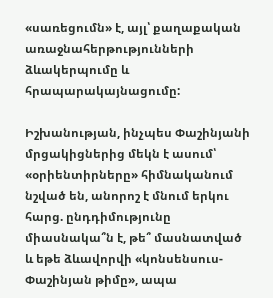«սառեցումն» է, այլ՝ քաղաքական առաջնահերթությունների ձևակերպումը և հրապարակայնացումը:

Իշխանության, ինչպես Փաշինյանի մրցակիցներից մեկն է ասում՝ «օրիենտիրները» հիմնականում նշված են, անորոշ է մնում երկու հարց. ընդդիմությունը միասնակա՞ն է, թե՞ մասնատված և եթե ձևավորվի «կոնսենսուս-Փաշինյան թիմը», ապա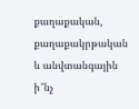քաղաքական, քաղաքակրթական և անվտանգային ի՞նչ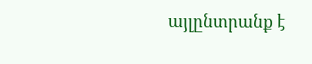այլընտրանք է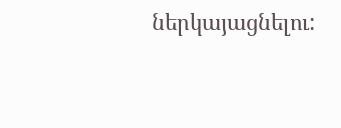ներկայացնելու: